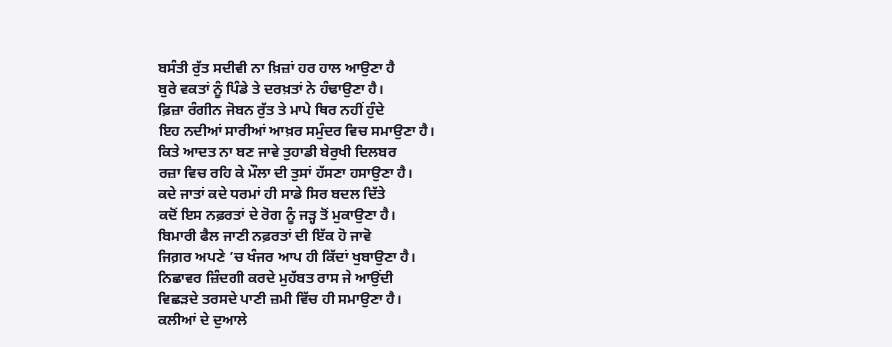ਬਸੰਤੀ ਰੁੱਤ ਸਦੀਵੀ ਨਾ ਖ਼ਿਜ਼ਾਂ ਹਰ ਹਾਲ ਆਉਣਾ ਹੈ
ਬੁਰੇ ਵਕਤਾਂ ਨੂੰ ਪਿੰਡੇ ਤੇ ਦਰਖ਼ਤਾਂ ਨੇ ਹੰਢਾਉਣਾ ਹੈ।
ਫ਼ਿਜ਼ਾ ਰੰਗੀਨ ਜੋਬਨ ਰੁੱਤ ਤੇ ਮਾਪੇ ਥਿਰ ਨਹੀਂ ਹੁੰਦੇ
ਇਹ ਨਦੀਆਂ ਸਾਰੀਆਂ ਆਖ਼ਰ ਸਮੁੰਦਰ ਵਿਚ ਸਮਾਉਣਾ ਹੈ।
ਕਿਤੇ ਆਦਤ ਨਾ ਬਣ ਜਾਵੇ ਤੁਹਾਡੀ ਬੇਰੁਖੀ ਦਿਲਬਰ
ਰਜ਼ਾ ਵਿਚ ਰਹਿ ਕੇ ਮੌਲਾ ਦੀ ਤੁਸਾਂ ਹੱਸਣਾ ਹਸਾਉਣਾ ਹੈ।
ਕਦੇ ਜਾਤਾਂ ਕਦੇ ਧਰਮਾਂ ਹੀ ਸਾਡੇ ਸਿਰ ਬਦਲ ਦਿੱਤੇ
ਕਦੋਂ ਇਸ ਨਫ਼ਰਤਾਂ ਦੇ ਰੋਗ ਨੂੰ ਜੜ੍ਹ ਤੋਂ ਮੁਕਾਉਣਾ ਹੈ।
ਬਿਮਾਰੀ ਫੈਲ ਜਾਣੀ ਨਫ਼ਰਤਾਂ ਦੀ ਇੱਕ ਹੋ ਜਾਵੋ
ਜਿਗ਼ਰ ਅਪਣੇ ’ਚ ਖੰਜਰ ਆਪ ਹੀ ਕਿੱਦਾਂ ਖੁਬਾਉਣਾ ਹੈ।
ਨਿਛਾਵਰ ਜ਼ਿੰਦਗੀ ਕਰਦੇ ਮੁਹੱਬਤ ਰਾਸ ਜੇ ਆਉਂਦੀ
ਵਿਛੜਦੇ ਤਰਸਦੇ ਪਾਣੀ ਜ਼ਮੀ ਵਿੱਚ ਹੀ ਸਮਾਉਣਾ ਹੈ।
ਕਲੀਆਂ ਦੇ ਦੁਆਲੇ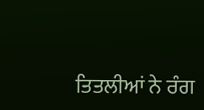ਤਿਤਲੀਆਂ ਨੇ ਰੰਗ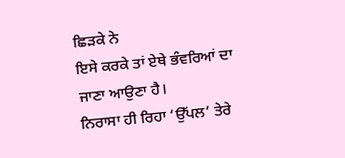ਛਿੜਕੇ ਨੇ
ਇਸੇ ਕਰਕੇ ਤਾਂ ਏਥੇ ਭੰਵਰਿਆਂ ਦਾ ਜਾਣਾ ਆਉਣਾ ਹੈ।
ਨਿਰਾਸਾ ਹੀ ਰਿਹਾ ‘ਉੱਪਲ’ ਤੇਰੇ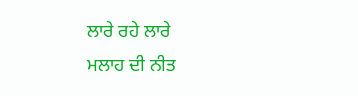ਲਾਰੇ ਰਹੇ ਲਾਰੇ
ਮਲਾਹ ਦੀ ਨੀਤ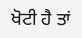ਖੋਟੀ ਹੈ ਤਾਂ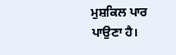ਮੁਸ਼ਕਿਲ ਪਾਰ ਪਾਉਣਾ ਹੈ।